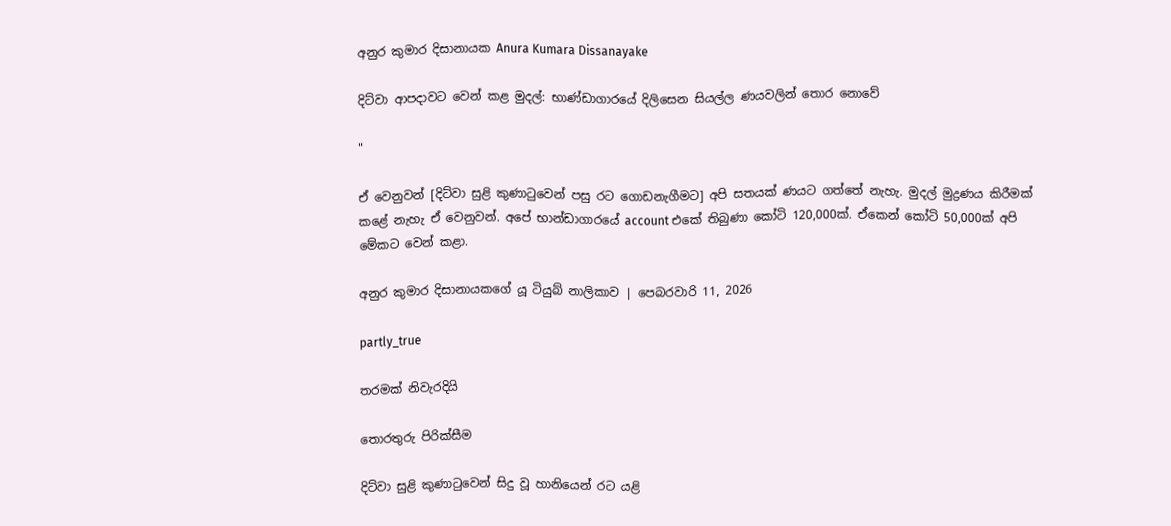අනුර කුමාර දිසානායක Anura Kumara Dissanayake

දිට්වා ආපදාවට වෙන් කළ මුදල්: භාණ්ඩාගාරයේ දිලිසෙන සියල්ල ණයවලින් තොර නොවේ

"

ඒ වෙනුවන් [දිට්වා සුළි කුණාටුවෙන් පසු රට ගොඩනැගීමට‍] අපි සතයක් ණයට ගත්තේ නැහැ. මුදල් මුද්‍රණය කිරීමක් කළේ නැහැ ඒ වෙනුවන්. අපේ භාන්ඩාගාරයේ account එකේ තිබුණා කෝටි 120,000ක්. ඒකෙන් කෝටි 50,000ක් අපි මේකට වෙන් කළා.

අනුර කුමාර දිසානායකගේ යූ ටියුබ් නාලිකාව | පෙබරවාරි 11, 2026

partly_true

තරමක් නිවැරදියි

තොරතුරු පිරික්සීම

දිට්වා සුළි කුණාටුවෙන් සිදු වූ හානියෙන් රට යළි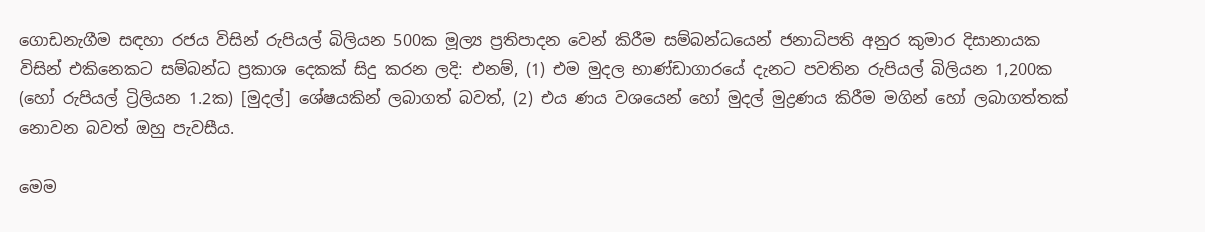ගොඩනැගීම සඳහා රජය විසින් රුපියල් බිලියන 500ක මූල්‍ය ප්‍රතිපාදන වෙන් කිරීම සම්බන්ධයෙන් ජනාධිපති අනුර කුමාර දිසානායක විසින් එකිනෙකට සම්බන්ධ ප්‍රකාශ දෙකක් සිදු කරන ලදි: එනම්, (1) එම මුදල භාණ්ඩාගාරයේ දැනට පවතින රුපියල් බිලියන 1,200ක (හෝ රුපියල් ට්‍රිලියන 1.2ක) [මුදල්] ශේෂයකින් ලබාගත් බවත්, (2) එය ණය වශයෙන් හෝ මුදල් මුද්‍රණය කිරීම මගින් හෝ ලබාගත්තක් නොවන බවත් ඔහු පැවසීය.

මෙම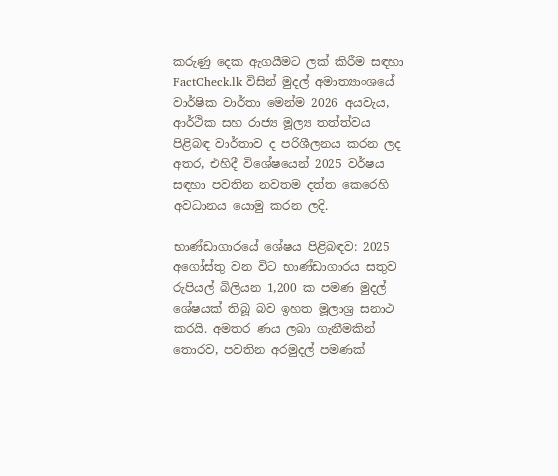කරුණු දෙක ඇගයීමට ලක් කිරීම සඳහා FactCheck.lk විසින් මුදල් අමාත්‍යාංශයේ වාර්ෂික වාර්තා මෙන්ම 2026 අයවැය, ආර්ථික සහ රාජ්‍ය මූල්‍ය තත්ත්වය පිළිබඳ වාර්තාව ද පරිශීලනය කරන ලද අතර, එහිදී විශේෂයෙන් 2025 වර්ෂය සඳහා පවතින නවතම දත්ත කෙරෙහි අවධානය යොමු කරන ලදි.

භාණ්ඩාගාරයේ ශේෂය පිළිබඳව: 2025 අගෝස්තු වන විට භාණ්ඩාගාරය සතුව රුපියල් බිලියන 1,200 ක පමණ මුදල් ශේෂයක් තිබූ බව ඉහත මූලාශ්‍ර සනාථ කරයි. අමතර ණය ලබා ගැනීමකින් තොරව, පවතින අරමුදල් පමණක්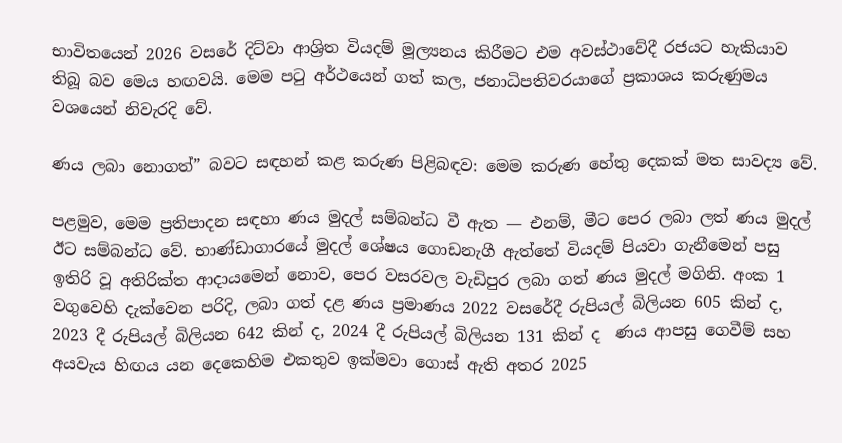භාවිතයෙන් 2026 වසරේ දිට්වා ආශ්‍රිත වියදම් මූල්‍යනය කිරීමට එම අවස්ථාවේදී රජයට හැකියාව තිබූ බව මෙය හඟවයි. මෙම පටු අර්ථයෙන් ගත් කල, ජනාධිපතිවරයාගේ ප්‍රකාශය කරුණුමය වශයෙන් නිවැරදි වේ.

ණය ලබා නොගත්” බවට සඳහන් කළ කරුණ පිළිබඳව: මෙම කරුණ හේතු දෙකක් මත සාවද්‍ය වේ.

පළමුව, මෙම ප්‍රතිපාදන සඳහා ණය මුදල් සම්බන්ධ වී ඇත — එනම්, මීට පෙර ලබා ලත් ණය මුදල් ඊට සම්බන්ධ වේ. භාණ්ඩාගාරයේ මුදල් ශේෂය ගොඩනැගී ඇත්තේ වියදම් පියවා ගැනීමෙන් පසු ඉතිරි වූ අතිරික්ත ආදායමෙන් නොව, පෙර වසරවල වැඩිපුර ලබා ගත් ණය මුදල් මගිනි. අංක 1 වගුවෙහි දැක්වෙන පරිදි, ලබා ගත් දළ ණය ප්‍රමාණය 2022 වසරේදී රුපියල් බිලියන 605 කින් ද, 2023 දී රුපියල් බිලියන 642 කින් ද, 2024 දී රුපියල් බිලියන 131 කින් ද  ණය ආපසු ගෙවීම් සහ අයවැය හිඟය යන දෙකෙහිම එකතුව ඉක්මවා ගොස් ඇති අතර 2025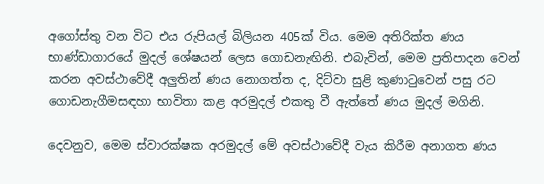අගෝස්තු වන විට එය රුපියල් බිලියන 405ක් විය. මෙම අතිරික්ත ණය භාණ්ඩාගාරයේ මුදල් ශේෂයන් ලෙස ගොඩනැඟිනි. එබැවින්, මෙම ප්‍රතිපාදන වෙන් කරන අවස්ථාවේදී අලුතින් ණය නොගත්ත ද, දිට්වා සුළි කුණාටුවෙන් පසු රට ගොඩනැගීමසඳහා භාවිතා කළ අරමුදල් එකතු වී ඇත්තේ ණය මුදල් මගිනි.

දෙවනුව, මෙම ස්වාරක්ෂක අරමුදල් මේ අවස්ථාවේදී වැය කිරීම අනාගත ණය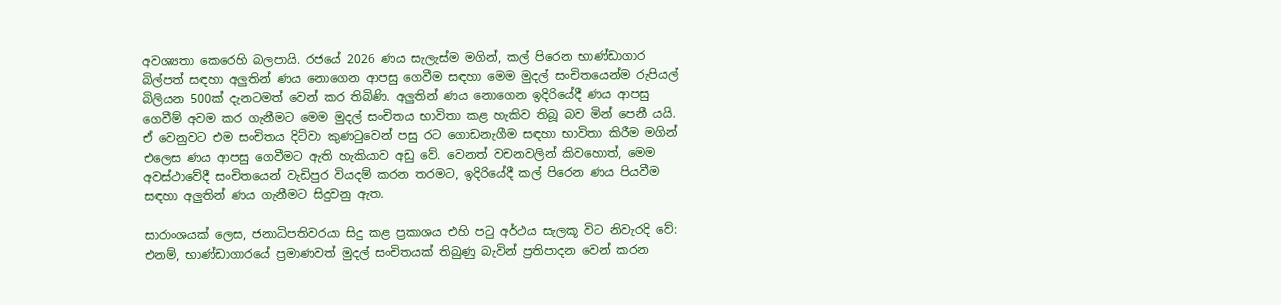අවශ්‍යතා කෙරෙහි බලපායි. රජයේ 2026 ණය සැලැස්ම මගින්, කල් පිරෙන භාණ්ඩාගාර බිල්පත් සඳහා අලුතින් ණය නොගෙන ආපසු ගෙවීම සඳහා මෙම මුදල් සංචිතයෙන්ම රුපියල් බිලියන 500ක් දැනටමත් වෙන් කර තිබිණි. අලුතින් ණය නොගෙන ඉදිරියේදී ණය ආපසු ගෙවීම් අවම කර ගැනීමට මෙම මුදල් සංචිතය භාවිතා කළ හැකිව තිබූ බව මින් පෙනී යයි. ඒ වෙනුවට එම සංචිතය දිට්වා කුණටුවෙන් පසු රට ගොඩනැගීම සඳහා භාවිතා කිරීම මගින් එලෙස ණය ආපසු ගෙවීමට ඇති හැකියාව අඩු වේ. වෙනත් වචනවලින් කිවහොත්, මෙම අවස්ථාවේදී සංචිතයෙන් වැඩිපුර වියදම් කරන තරමට, ඉදිරියේදී කල් පිරෙන ණය පියවීම සඳහා අලුතින් ණය ගැනීමට සිදුවනු ඇත.

සාරාංශයක් ලෙස, ජනාධිපතිවරයා සිදු කළ ප්‍රකාශය එහි පටු අර්ථය සැලකූ විට නිවැරදි වේ: එනම්, භාණ්ඩාගාරයේ ප්‍රමාණවත් මුදල් සංචිතයක් තිබුණු බැවින් ප්‍රතිපාදන වෙන් කරන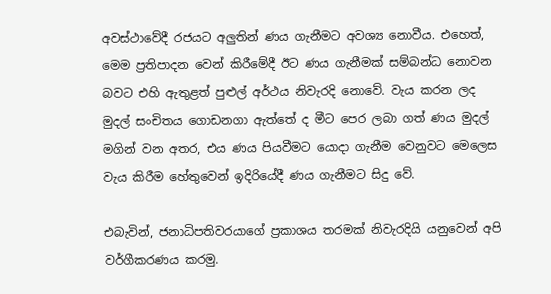අවස්ථාවේදී රජයට අලුතින් ණය ගැනීමට අවශ්‍ය නොවීය. එහෙත්, මෙම ප්‍රතිපාදන වෙන් කිරීමේදී ඊට ණය ගැනීමක් සම්බන්ධ නොවන බවට එහි ඇතුළත් පුළුල් අර්ථය නිවැරදි නොවේ. වැය කරන ලද මුදල් සංචිතය ගොඩනගා ඇත්තේ ද මීට පෙර ලබා ගත් ණය මුදල් මගින් වන අතර, එය ණය පියවීමට යොදා ගැනීම වෙනුවට මෙලෙස වැය කිරීම හේතුවෙන් ඉදිරියේදී ණය ගැනීමට සිදු වේ.

එබැවින්, ජනාධිපතිවරයාගේ ප්‍රකාශය තරමක් නිවැරදියි යනුවෙන් අපි වර්ගීකරණය කරමු.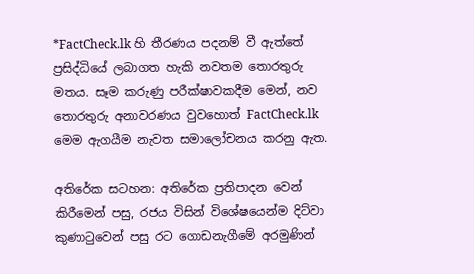*FactCheck.lk හි තීරණය පදනම් වී ඇත්තේ ප්‍රසිද්ධියේ ලබාගත හැකි නවතම තොරතුරු මතය. සෑම කරුණු පරීක්ෂාවකදීම මෙන්, නව තොරතුරු අනාවරණය වුවහොත් FactCheck.lk මෙම ඇගයීම නැවත සමාලෝචනය කරනු ඇත.

අතිරේක සටහන: අතිරේක ප්‍රතිපාදන වෙන් කිරීමෙන් පසු, රජය විසින් විශේෂයෙන්ම දිට්වා කුණාටුවෙන් පසු රට ගොඩනැගීමේ අරමුණින්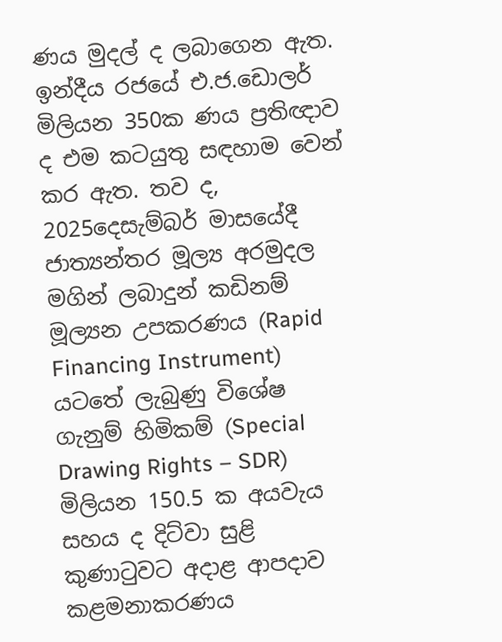ණය මුදල් ද ලබාගෙන ඇත. ඉන්දීය රජයේ එ.ජ.ඩොලර් මිලියන 350ක ණය ප්‍රතිඥාව ද එම කටයුතු සඳහාම වෙන් කර ඇත. තව ද, 2025දෙසැම්බර් මාසයේදී ජාත්‍යන්තර මූල්‍ය අරමුදල මගින් ලබාදුන් කඩිනම් මූල්‍යන උපකරණය (Rapid Financing Instrument) යටතේ ලැබුණු විශේෂ ගැනුම් හිමිකම් (Special Drawing Rights – SDR) මිලියන 150.5 ක අයවැය සහය ද දිට්වා සුළි කුණාටුවට අදාළ ආපදාව කළමනාකරණය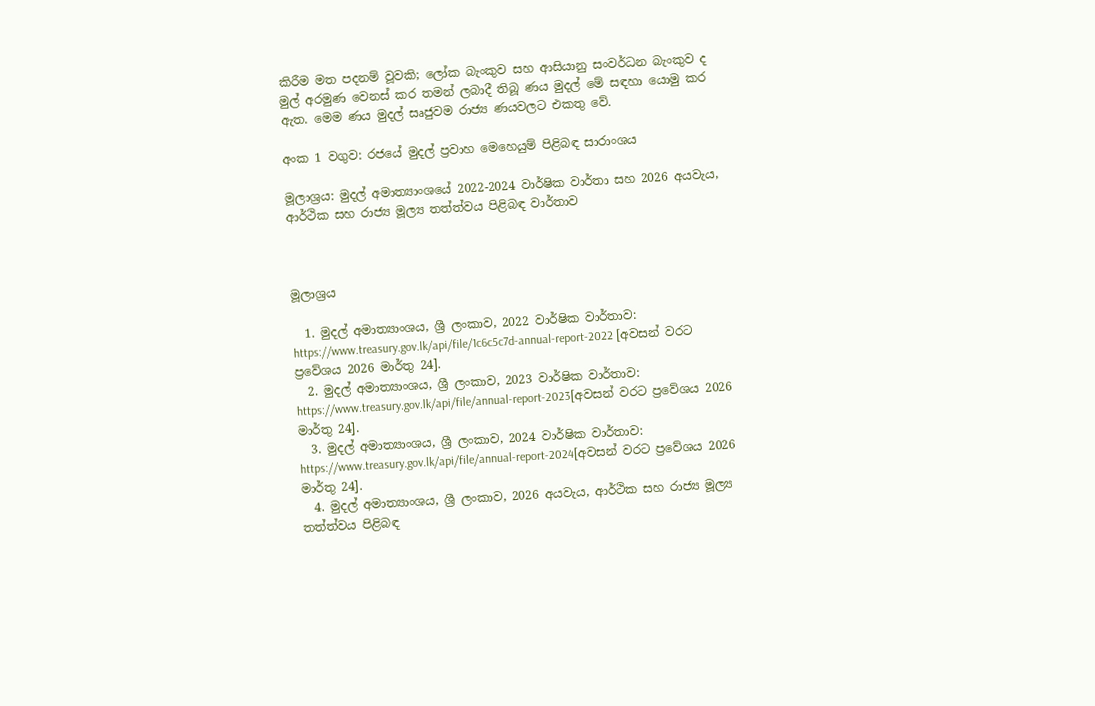කිරීම මත පදනම් වූවකි; ලෝක බැංකුව සහ ආසියානු සංවර්ධන බැංකුව ද මුල් අරමුණ වෙනස් කර තමන් ලබාදී තිබූ ණය මුදල් මේ සඳහා යොමු කර ඇත. මෙම ණය මුදල් සෘජුවම රාජ්‍ය ණයවලට එකතු වේ.

අංක 1 වගුව: රජයේ මුදල් ප්‍රවාහ මෙහෙයුම් පිළිබඳ සාරාංශය

මූලාශ්‍රය: මුදල් අමාත්‍යාංශයේ 2022-2024 වාර්ෂික වාර්තා සහ 2026 අයවැය, ආර්ථික සහ රාජ්‍ය මූල්‍ය තත්ත්වය පිළිබඳ වාර්තාව



මූලාශ්‍රය

  1. මුදල් අමාත්‍යාංශය, ශ්‍රී ලංකාව, 2022 වාර්ෂික වාර්තාව: https://www.treasury.gov.lk/api/file/1c6c5c7d-annual-report-2022 [අවසන් වරට ප්‍රවේශය 2026 මාර්තු 24].
  2. මුදල් අමාත්‍යාංශය, ශ්‍රී ලංකාව, 2023 වාර්ෂික වාර්තාව: https://www.treasury.gov.lk/api/file/annual-report-2023[අවසන් වරට ප්‍රවේශය 2026 මාර්තු 24].
  3. මුදල් අමාත්‍යාංශය, ශ්‍රී ලංකාව, 2024 වාර්ෂික වාර්තාව: https://www.treasury.gov.lk/api/file/annual-report-2024[අවසන් වරට ප්‍රවේශය 2026 මාර්තු 24].
  4. මුදල් අමාත්‍යාංශය, ශ්‍රී ලංකාව, 2026 අයවැය, ආර්ථික සහ රාජ්‍ය මූල්‍ය තත්ත්වය පිළිබඳ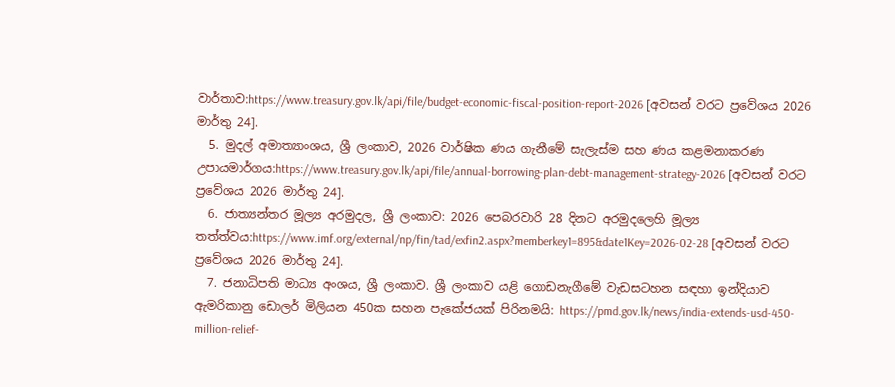වාර්තාව:https://www.treasury.gov.lk/api/file/budget-economic-fiscal-position-report-2026 [අවසන් වරට ප්‍රවේශය 2026 මාර්තු 24].
  5. මුදල් අමාත්‍යාංශය, ශ්‍රී ලංකාව, 2026 වාර්ෂික ණය ගැනීමේ සැලැස්ම සහ ණය කළමනාකරණ උපායමාර්ගය:https://www.treasury.gov.lk/api/file/annual-borrowing-plan-debt-management-strategy-2026 [අවසන් වරට ප්‍රවේශය 2026 මාර්තු 24].
  6. ජාත්‍යන්තර මූල්‍ය අරමුදල, ශ්‍රී ලංකාව: 2026 පෙබරවාරි 28 දිනට අරමුදලෙහි මූල්‍ය තත්ත්වය:https://www.imf.org/external/np/fin/tad/exfin2.aspx?memberkey1=895&date1Key=2026-02-28 [අවසන් වරට ප්‍රවේශය 2026 මාර්තු 24].
  7. ජනාධිපති මාධ්‍ය අංශය, ශ්‍රී ලංකාව. ශ්‍රී ලංකාව යළි ගොඩනැගීමේ වැඩසටහන සඳහා ඉන්දියාව ඇමරිකානු ඩොලර් මිලියන 450ක සහන පැකේජයක් පිරිනමයි: https://pmd.gov.lk/news/india-extends-usd-450-million-relief-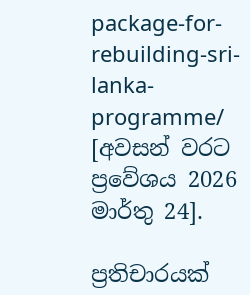package-for-rebuilding-sri-lanka-programme/ [අවසන් වරට ප්‍රවේශය 2026 මාර්තු 24].

ප්‍රතිචාරයක්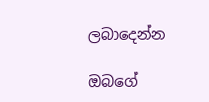ලබාදෙන්න

ඔබගේ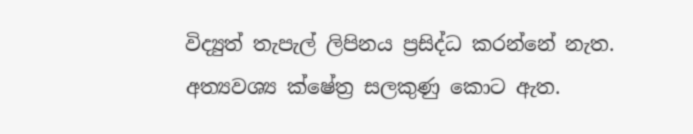විද්‍යුත් තැපැල් ලිපිනය ප්‍රසිද්ධ කරන්නේ නැත. අත්‍යවශ්‍ය ක්ෂේත්‍ර සලකුණු කොට ඇත.